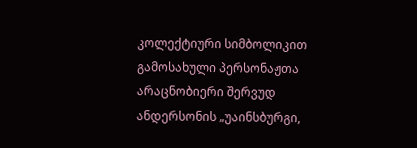კოლექტიური სიმბოლიკით გამოსახული პერსონაჟთა არაცნობიერი შერვუდ ანდერსონის „უაინსბურგი,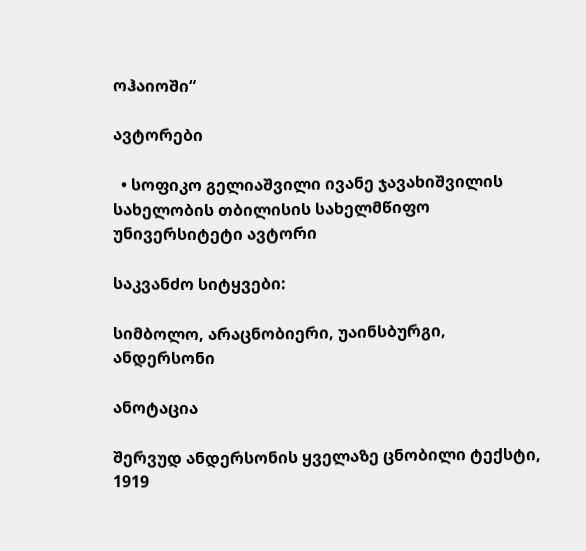ოჰაიოში“

ავტორები

  • სოფიკო გელიაშვილი ივანე ჯავახიშვილის სახელობის თბილისის სახელმწიფო უნივერსიტეტი ავტორი

საკვანძო სიტყვები:

სიმბოლო, არაცნობიერი, უაინსბურგი, ანდერსონი

ანოტაცია

შერვუდ ანდერსონის ყველაზე ცნობილი ტექსტი, 1919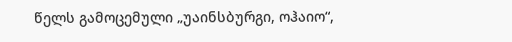წელს გამოცემული „უაინსბურგი, ოჰაიო“,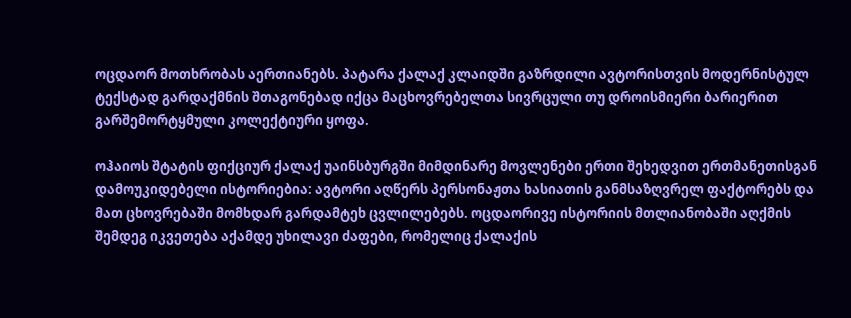ოცდაორ მოთხრობას აერთიანებს. პატარა ქალაქ კლაიდში გაზრდილი ავტორისთვის მოდერნისტულ ტექსტად გარდაქმნის შთაგონებად იქცა მაცხოვრებელთა სივრცული თუ დროისმიერი ბარიერით გარშემორტყმული კოლექტიური ყოფა.

ოჰაიოს შტატის ფიქციურ ქალაქ უაინსბურგში მიმდინარე მოვლენები ერთი შეხედვით ერთმანეთისგან დამოუკიდებელი ისტორიებია: ავტორი აღწერს პერსონაჟთა ხასიათის განმსაზღვრელ ფაქტორებს და მათ ცხოვრებაში მომხდარ გარდამტეხ ცვლილებებს. ოცდაორივე ისტორიის მთლიანობაში აღქმის შემდეგ იკვეთება აქამდე უხილავი ძაფები, რომელიც ქალაქის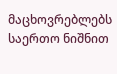მაცხოვრებლებს საერთო ნიშნით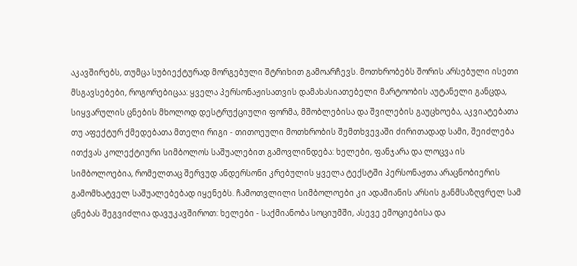აკავშირებს, თუმცა სუბიექტურად მორგებული შტრიხით გამოარჩევს. მოთხრობებს შორის არსებული ისეთი მსგავსებები, როგორებიცაა: ყველა პერსონაჟისათვის დამახასიათებელი მარტოობის აუტანელი განცდა, სიყვარულის ცნების მხოლოდ დესტრუქციული ფორმა, მშობლებისა და შვილების გაუცხოება, აკვიატებათა თუ აფექტურ ქმედებათა მთელი რიგი - თითოეული მოთხრობის შემთხვევაში ძირითადად სამი, შეიძლება ითქვას კოლექტიური სიმბოლოს საშუალებით გამოვლინდება: ხელები, ფანჯარა და ლოცვა ის სიმბოლოებია, რომელთაც შერვუდ ანდერსონი კრებულის ყველა ტექსტში პერსონაჟთა არაცნობიერის გამომხატველ საშუალებებად იყენებს. ჩამოთვლილი სიმბოლოები კი ადამიანის არსის განმსაზღვრელ სამ ცნებას შეგვიძლია დავუკავშიროთ: ხელები - საქმიანობა სოციუმში, ასევე ემოციებისა და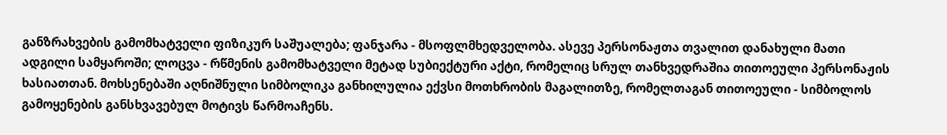განზრახვების გამომხატველი ფიზიკურ საშუალება; ფანჯარა - მსოფლმხედველობა. ასევე პერსონაჟთა თვალით დანახული მათი ადგილი სამყაროში; ლოცვა - რწმენის გამომხატველი მეტად სუბიექტური აქტი, რომელიც სრულ თანხვედრაშია თითოეული პერსონაჟის ხასიათთან. მოხსენებაში აღნიშნული სიმბოლიკა განხილულია ექვსი მოთხრობის მაგალითზე, რომელთაგან თითოეული - სიმბოლოს გამოყენების განსხვავებულ მოტივს წარმოაჩენს.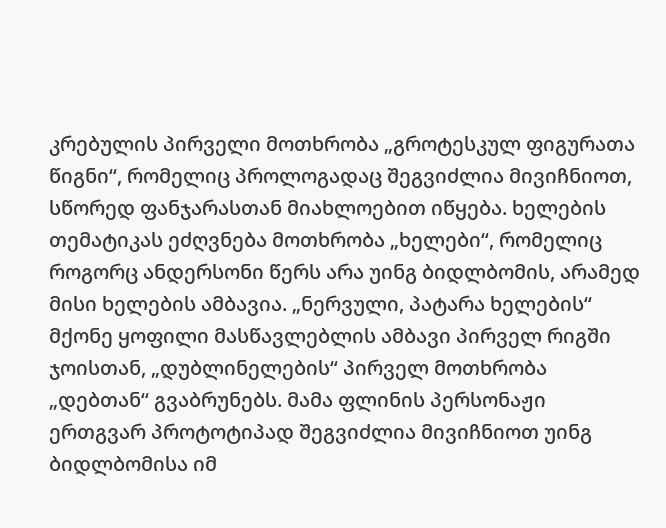კრებულის პირველი მოთხრობა „გროტესკულ ფიგურათა წიგნი“, რომელიც პროლოგადაც შეგვიძლია მივიჩნიოთ, სწორედ ფანჯარასთან მიახლოებით იწყება. ხელების თემატიკას ეძღვნება მოთხრობა „ხელები“, რომელიც როგორც ანდერსონი წერს არა უინგ ბიდლბომის, არამედ მისი ხელების ამბავია. „ნერვული, პატარა ხელების“ მქონე ყოფილი მასწავლებლის ამბავი პირველ რიგში ჯოისთან, „დუბლინელების“ პირველ მოთხრობა „დებთან“ გვაბრუნებს. მამა ფლინის პერსონაჟი ერთგვარ პროტოტიპად შეგვიძლია მივიჩნიოთ უინგ ბიდლბომისა იმ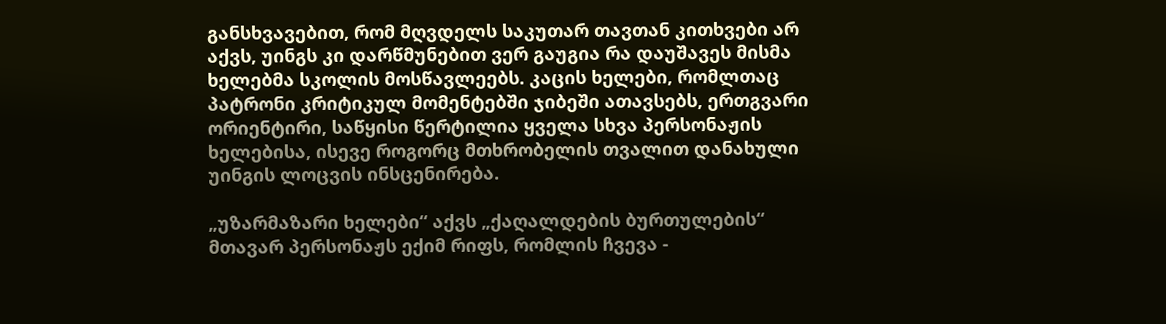განსხვავებით, რომ მღვდელს საკუთარ თავთან კითხვები არ აქვს, უინგს კი დარწმუნებით ვერ გაუგია რა დაუშავეს მისმა ხელებმა სკოლის მოსწავლეებს. კაცის ხელები, რომლთაც პატრონი კრიტიკულ მომენტებში ჯიბეში ათავსებს, ერთგვარი ორიენტირი, საწყისი წერტილია ყველა სხვა პერსონაჟის ხელებისა, ისევე როგორც მთხრობელის თვალით დანახული უინგის ლოცვის ინსცენირება.

„უზარმაზარი ხელები“ აქვს „ქაღალდების ბურთულების“ მთავარ პერსონაჟს ექიმ რიფს, რომლის ჩვევა -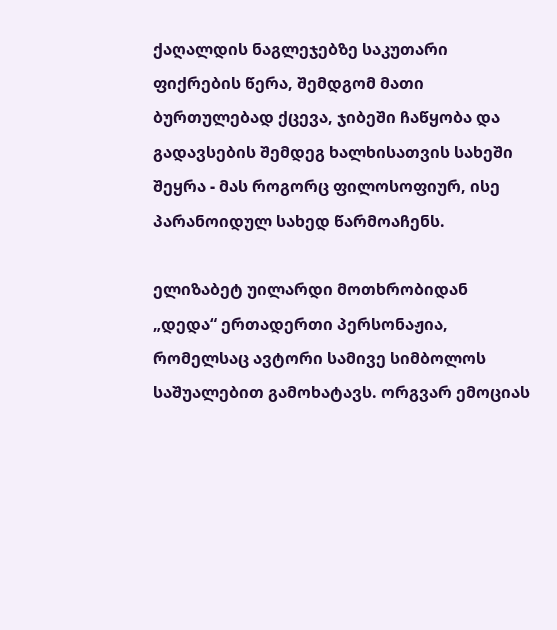ქაღალდის ნაგლეჯებზე საკუთარი ფიქრების წერა, შემდგომ მათი ბურთულებად ქცევა, ჯიბეში ჩაწყობა და გადავსების შემდეგ ხალხისათვის სახეში შეყრა - მას როგორც ფილოსოფიურ, ისე პარანოიდულ სახედ წარმოაჩენს.

ელიზაბეტ უილარდი მოთხრობიდან „დედა“ ერთადერთი პერსონაჟია, რომელსაც ავტორი სამივე სიმბოლოს საშუალებით გამოხატავს. ორგვარ ემოციას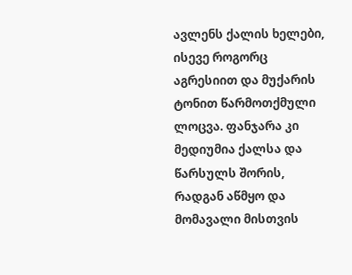ავლენს ქალის ხელები, ისევე როგორც აგრესიით და მუქარის ტონით წარმოთქმული ლოცვა. ფანჯარა კი მედიუმია ქალსა და წარსულს შორის, რადგან აწმყო და მომავალი მისთვის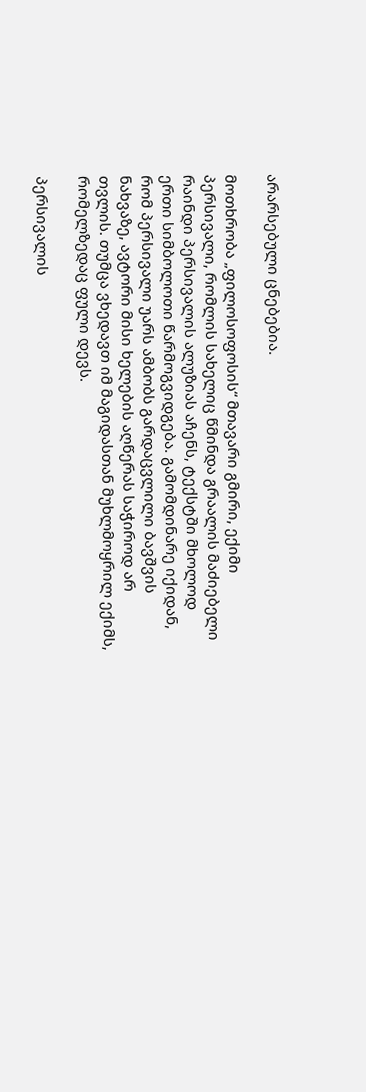არარსებული ცნებებია.

მოთხრობა „ფილოსოფოსის“ მთავარი გმირი, ექიმი პერსივალი, რომლის სახელიც წმინდა გრაალის მაძიებელი რაინდი პერსივალის ალუზიას აჩენს, ტექსტში მხოლოდ ერთი სიმბოლოთი წარმოგვიდგება. გამომდინარე იქიდან, რომ პერსივალი უარს ამბობს გარდაცვლილი ბავშვის ნახვაზე, ავტორი მისი ხელების აღწერას საჭიროდ არ თვლის. თუმცა ვხედავთ იმ მაგიდასთან მუხლმოყრილ ექიმს, რომელზედაც ფული დევს.

პერსივალის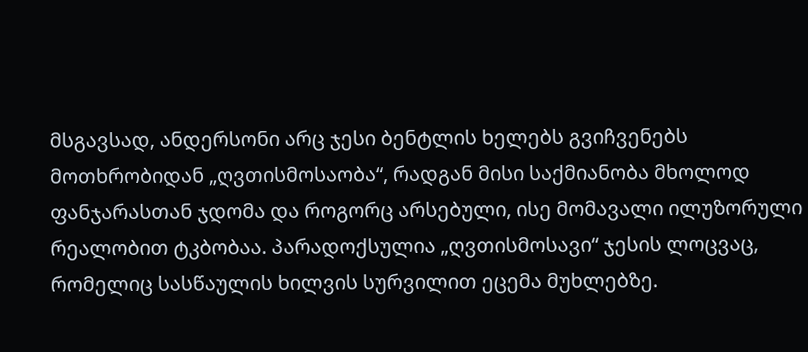მსგავსად, ანდერსონი არც ჯესი ბენტლის ხელებს გვიჩვენებს მოთხრობიდან „ღვთისმოსაობა“, რადგან მისი საქმიანობა მხოლოდ ფანჯარასთან ჯდომა და როგორც არსებული, ისე მომავალი ილუზორული რეალობით ტკბობაა. პარადოქსულია „ღვთისმოსავი“ ჯესის ლოცვაც, რომელიც სასწაულის ხილვის სურვილით ეცემა მუხლებზე.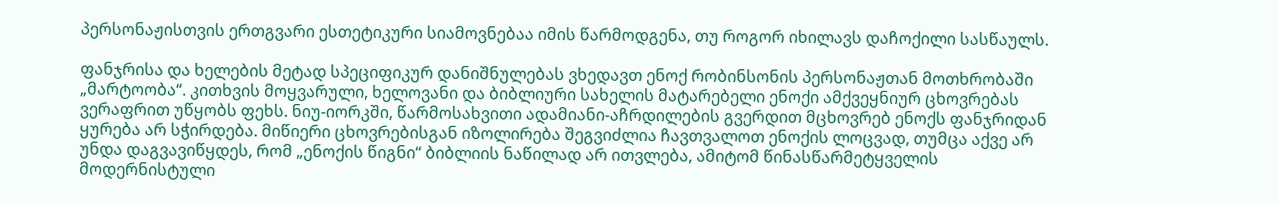პერსონაჟისთვის ერთგვარი ესთეტიკური სიამოვნებაა იმის წარმოდგენა, თუ როგორ იხილავს დაჩოქილი სასწაულს.

ფანჯრისა და ხელების მეტად სპეციფიკურ დანიშნულებას ვხედავთ ენოქ რობინსონის პერსონაჟთან მოთხრობაში „მარტოობა“. კითხვის მოყვარული, ხელოვანი და ბიბლიური სახელის მატარებელი ენოქი ამქვეყნიურ ცხოვრებას ვერაფრით უწყობს ფეხს. ნიუ-იორკში, წარმოსახვითი ადამიანი-აჩრდილების გვერდით მცხოვრებ ენოქს ფანჯრიდან ყურება არ სჭირდება. მიწიერი ცხოვრებისგან იზოლირება შეგვიძლია ჩავთვალოთ ენოქის ლოცვად, თუმცა აქვე არ უნდა დაგვავიწყდეს, რომ „ენოქის წიგნი“ ბიბლიის ნაწილად არ ითვლება, ამიტომ წინასწარმეტყველის მოდერნისტული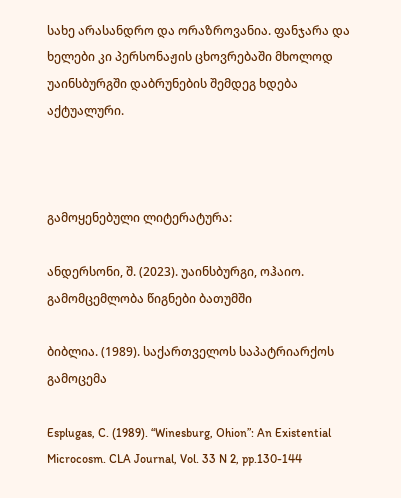სახე არასანდრო და ორაზროვანია. ფანჯარა და ხელები კი პერსონაჟის ცხოვრებაში მხოლოდ უაინსბურგში დაბრუნების შემდეგ ხდება აქტუალური.



გამოყენებული ლიტერატურა:

ანდერსონი, შ. (2023). უაინსბურგი, ოჰაიო. გამომცემლობა წიგნები ბათუმში

ბიბლია. (1989). საქართველოს საპატრიარქოს გამოცემა

Esplugas, C. (1989). “Winesburg, Ohion”: An Existential Microcosm. CLA Journal, Vol. 33 N 2, pp.130-144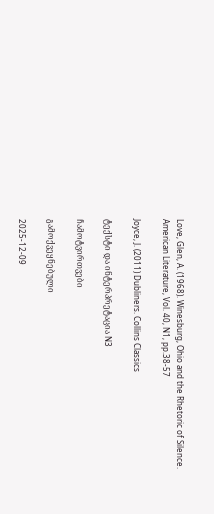Love, Glen, A. (1968). Winesburg, Ohio and the Rhetoric of Silence. American Literature, Vol. 40, N1, pp.38-57

Joyce, J. (2011) Dubliners. Collins Classics

ტექსტი და ინტერპრეტაცია N3

ჩამოტვირთვები

გამოქვეყნებული

2025-12-09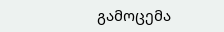გამოცემა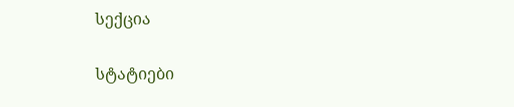სექცია

სტატიები